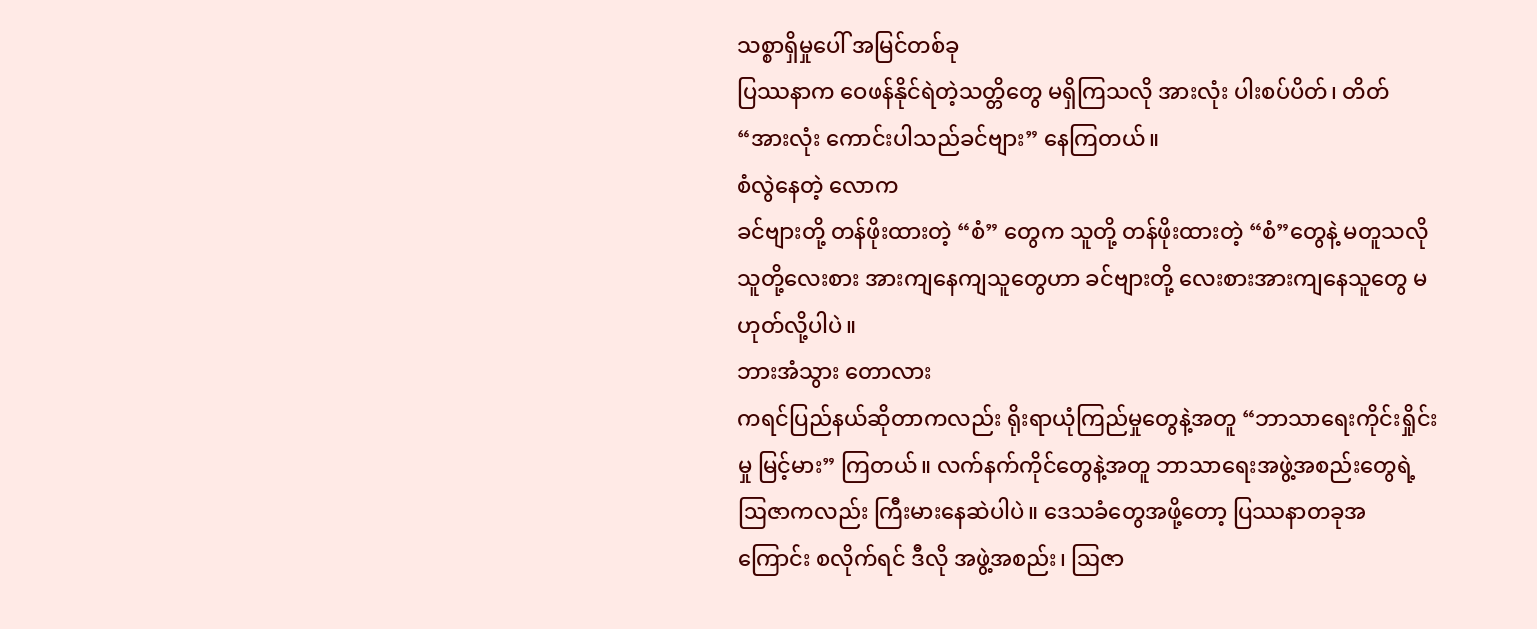သစ္စာရှိမှုပေါ် အမြင်တစ်ခု
ပြဿနာက ဝေဖန်နိုင်ရဲတဲ့သတ္တိတွေ မရှိကြသလို အားလုံး ပါးစပ်ပိတ်၊ တိတ် “အားလုံး ကောင်းပါသည်ခင်ဗျား” နေကြတယ်။
စံလွဲနေတဲ့ လောက
ခင်ဗျားတို့ တန်ဖိုးထားတဲ့ “စံ” တွေက သူတို့ တန်ဖိုးထားတဲ့ “စံ”တွေနဲ့ မတူသလို သူတို့လေးစား အားကျနေကျသူတွေဟာ ခင်ဗျားတို့ လေးစားအားကျနေသူတွေ မဟုတ်လို့ပါပဲ။
ဘားအံသွား တောလား
ကရင်ပြည်နယ်ဆိုတာကလည်း ရိုးရာယုံကြည်မှုတွေနဲ့အတူ “ဘာသာရေးကိုင်းရှိုင်းမှု မြင့်မား” ကြတယ်။ လက်နက်ကိုင်တွေနဲ့အတူ ဘာသာရေးအဖွဲ့အစည်းတွေရဲ့ ဩဇာကလည်း ကြီးမားနေဆဲပါပဲ။ ဒေသခံတွေအဖို့တော့ ပြဿနာတခုအကြောင်း စလိုက်ရင် ဒီလို အဖွဲ့အစည်း၊ ဩဇာ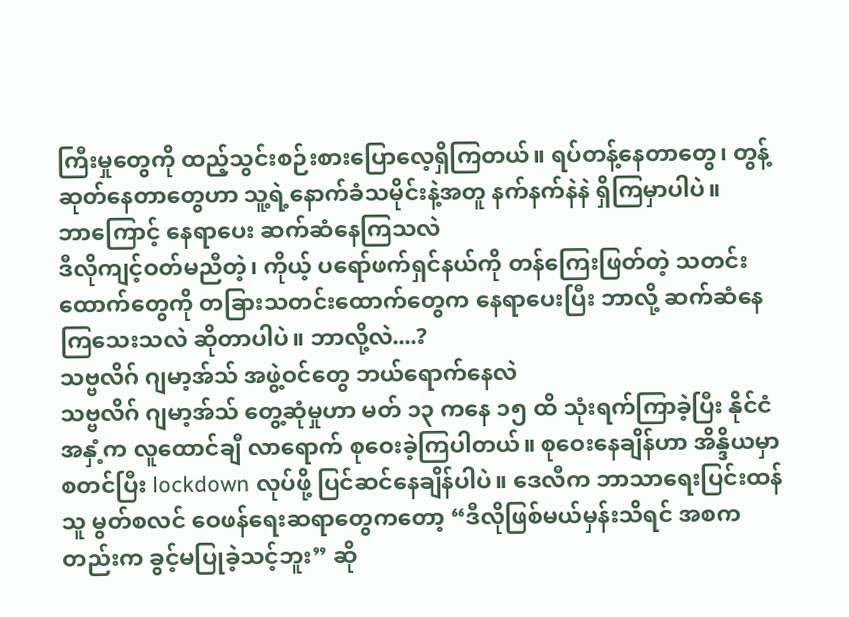ကြီးမှုတွေကို ထည့်သွင်းစဉ်းစားပြောလေ့ရှိကြတယ်။ ရပ်တန့်နေတာတွေ၊ တွန့်ဆုတ်နေတာတွေဟာ သူ့ရဲ့နောက်ခံသမိုင်းနဲ့အတူ နက်နက်နဲနဲ ရှိကြမှာပါပဲ။
ဘာကြောင့် နေရာပေး ဆက်ဆံနေကြသလဲ
ဒီလိုကျင့်ဝတ်မညီတဲ့၊ ကိုယ့် ပရော်ဖက်ရှင်နယ်ကို တန်ကြေးဖြတ်တဲ့ သတင်းထောက်တွေကို တခြားသတင်းထောက်တွေက နေရာပေးပြီး ဘာလို့ ဆက်ဆံနေကြသေးသလဲ ဆိုတာပါပဲ။ ဘာလို့လဲ....?
သဗ္ဗလိဂ် ဂျမာ့အ်သ် အဖွဲ့ဝင်တွေ ဘယ်ရောက်နေလဲ
သဗ္ဗလိဂ် ဂျမာ့အ်သ် တွေ့ဆုံမှုဟာ မတ် ၁၃ ကနေ ၁၅ ထိ သုံးရက်ကြာခဲ့ပြီး နိုင်ငံအနှံ့က လူထောင်ချီ လာရောက် စုဝေးခဲ့ကြပါတယ်။ စုဝေးနေချိန်ဟာ အိန္ဒိယမှာ စတင်ပြီး lockdown လုပ်ဖို့ ပြင်ဆင်နေချိန်ပါပဲ။ ဒေလီက ဘာသာရေးပြင်းထန်သူ မွတ်စလင် ဝေဖန်ရေးဆရာတွေကတော့ “ဒီလိုဖြစ်မယ်မှန်းသိရင် အစကတည်းက ခွင့်မပြုခဲ့သင့်ဘူး” ဆို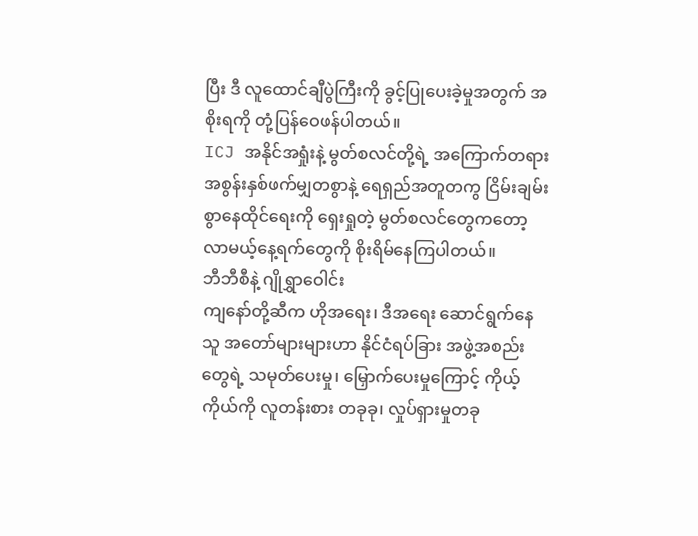ပြီး ဒီ လူထောင်ချီပွဲကြီးကို ခွင့်ပြုပေးခဲ့မှုအတွက် အစိုးရကို တုံ့ပြန်ဝေဖန်ပါတယ်။
ICJ အနိုင်အရှုံးနဲ့ မွတ်စလင်တို့ရဲ့ အကြောက်တရား
အစွန်းနှစ်ဖက်မျှတစွာနဲ့ ရေရှည်အတူတကွ ငြိမ်းချမ်းစွာနေထိုင်ရေးကို ရှေးရှုတဲ့ မွတ်စလင်တွေကတော့ လာမယ့်နေ့ရက်တွေကို စိုးရိမ်နေကြပါတယ်။
ဘီဘီစီနဲ့ ဂျိုရွှာဝေါင်း
ကျနော်တို့ဆီက ဟိုအရေး၊ ဒီအရေး ဆောင်ရွက်နေသူ အတော်များများဟာ နိုင်ငံရပ်ခြား အဖွဲ့အစည်းတွေရဲ့ သမုတ်ပေးမှု၊ မြှောက်ပေးမှုကြောင့် ကိုယ့်ကိုယ်ကို လူတန်းစား တခုခု၊ လှုပ်ရှားမှုတခု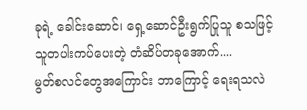ခုရဲ့ ခေါင်းဆောင်၊ ရှေ့ဆောင်ဦးရွက်ပြုသူ စသဖြင့် သူတပါးကပ်ပေးတဲ့ တံဆိပ်တခုအောက်....
မွတ်စလင်တွေအကြောင်း ဘာကြောင့် ရေးရသလဲ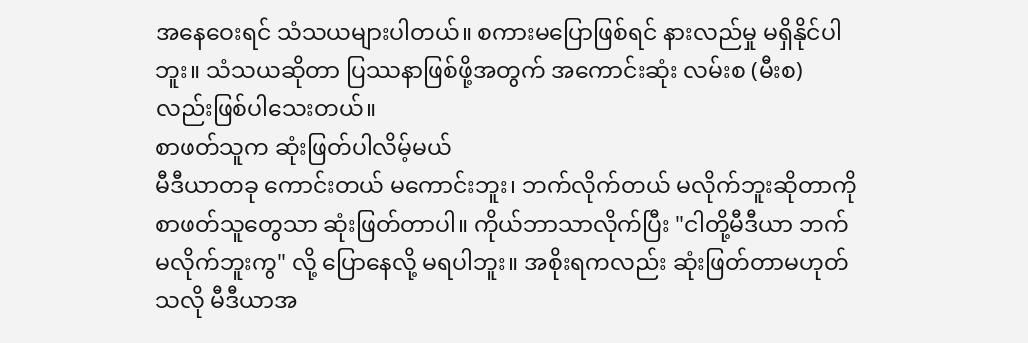အနေဝေးရင် သံသယများပါတယ်။ စကားမပြောဖြစ်ရင် နားလည်မှု မရှိနိုင်ပါဘူး။ သံသယဆိုတာ ပြဿနာဖြစ်ဖို့အတွက် အကောင်းဆုံး လမ်းစ (မီးစ) လည်းဖြစ်ပါသေးတယ်။
စာဖတ်သူက ဆုံးဖြတ်ပါလိမ့်မယ်
မီဒီယာတခု ကောင်းတယ် မကောင်းဘူး၊ ဘက်လိုက်တယ် မလိုက်ဘူးဆိုတာကို စာဖတ်သူတွေသာ ဆုံးဖြတ်တာပါ။ ကိုယ်ဘာသာလိုက်ပြီး "ငါတို့မီဒီယာ ဘက်မလိုက်ဘူးကွ" လို့ ပြောနေလို့ မရပါဘူး။ အစိုးရကလည်း ဆုံးဖြတ်တာမဟုတ်သလို မီဒီယာအ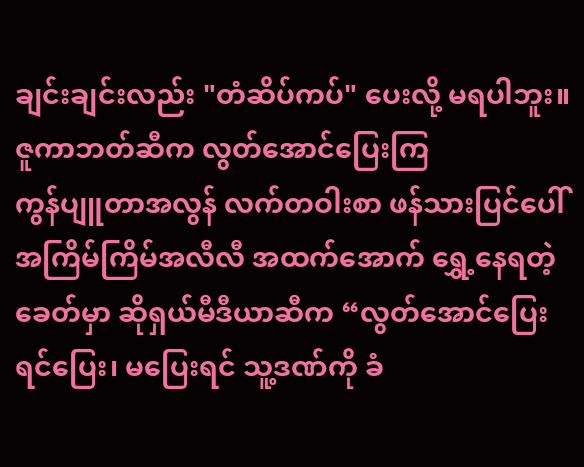ချင်းချင်းလည်း "တံဆိပ်ကပ်" ပေးလို့ မရပါဘူး။
ဇူကာဘတ်ဆီက လွတ်အောင်ပြေးကြ
ကွန်ပျူတာအလွန် လက်တဝါးစာ ဖန်သားပြင်ပေါ် အကြိမ်ကြိမ်အလီလီ အထက်အောက် ရွှေ့နေရတဲ့ ခေတ်မှာ ဆိုရှယ်မီဒီယာဆီက “လွတ်အောင်ပြေးရင်ပြေး၊ မပြေးရင် သူ့ဒဏ်ကို ခံ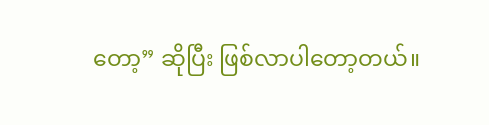တော့” ဆိုပြီး ဖြစ်လာပါတော့တယ်။